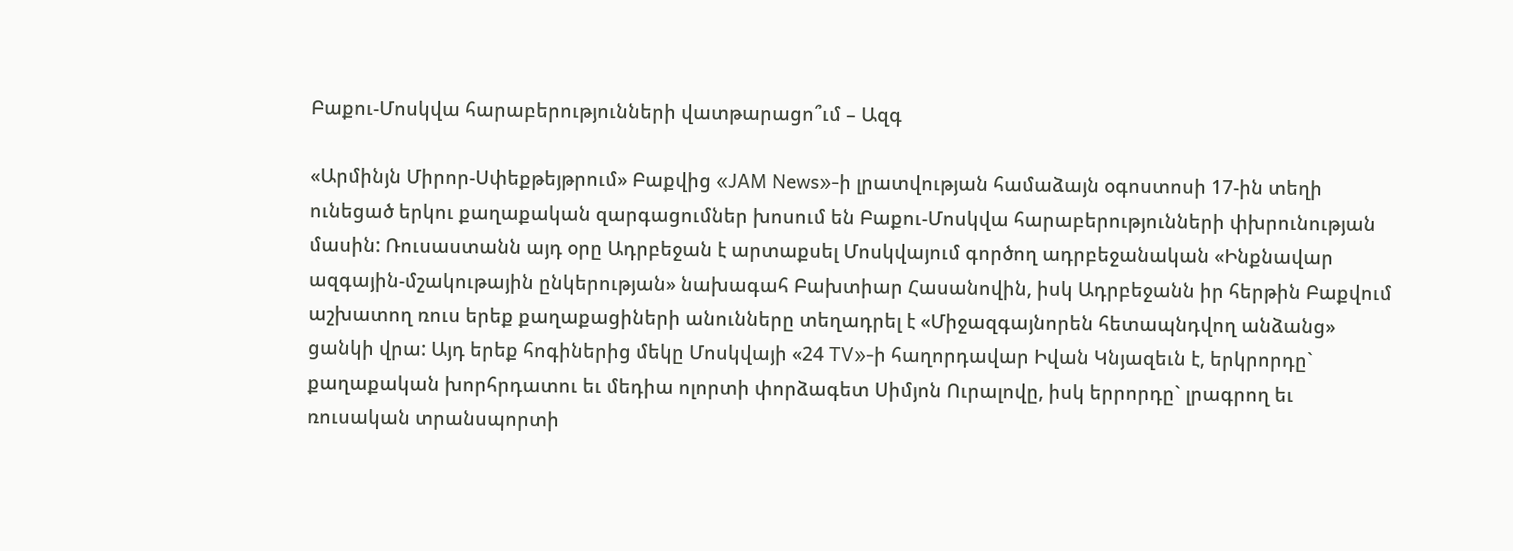Բաքու-Մոսկվա հարաբերությունների վատթարացո՞ւմ – Ազգ

«Արմինյն Միրոր-Սփեքթեյթրում» Բաքվից «JAM News»-ի լրատվության համաձայն օգոստոսի 17-ին տեղի ունեցած երկու քաղաքական զարգացումներ խոսում են Բաքու-Մոսկվա հարաբերությունների փխրունության մասին: Ռուսաստանն այդ օրը Ադրբեջան է արտաքսել Մոսկվայում գործող ադրբեջանական «Ինքնավար ազգային-մշակութային ընկերության» նախագահ Բախտիար Հասանովին, իսկ Ադրբեջանն իր հերթին Բաքվում աշխատող ռուս երեք քաղաքացիների անունները տեղադրել է «Միջազգայնորեն հետապնդվող անձանց» ցանկի վրա: Այդ երեք հոգիներից մեկը Մոսկվայի «24 TV»-ի հաղորդավար Իվան Կնյազեւն է, երկրորդը` քաղաքական խորհրդատու եւ մեդիա ոլորտի փորձագետ Սիմյոն Ուրալովը, իսկ երրորդը` լրագրող եւ ռուսական տրանսպորտի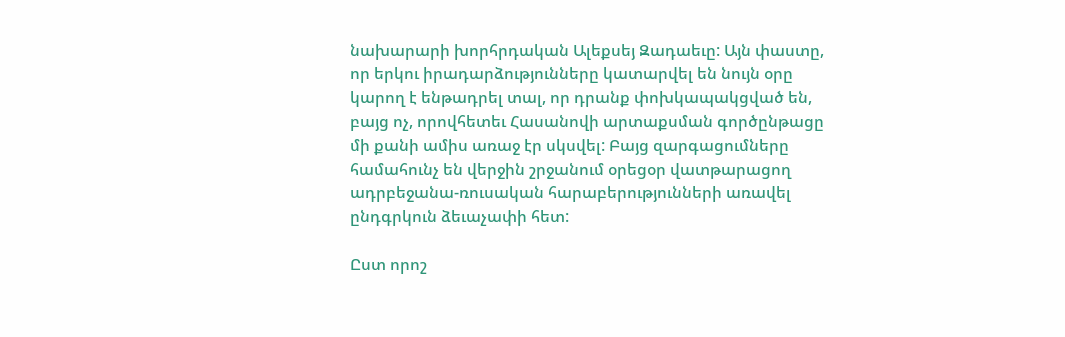նախարարի խորհրդական Ալեքսեյ Զադաեւը: Այն փաստը, որ երկու իրադարձությունները կատարվել են նույն օրը կարող է ենթադրել տալ, որ դրանք փոխկապակցված են, բայց ոչ, որովհետեւ Հասանովի արտաքսման գործընթացը մի քանի ամիս առաջ էր սկսվել: Բայց զարգացումները համահունչ են վերջին շրջանում օրեցօր վատթարացող ադրբեջանա-ռուսական հարաբերությունների առավել ընդգրկուն ձեւաչափի հետ:

Ըստ որոշ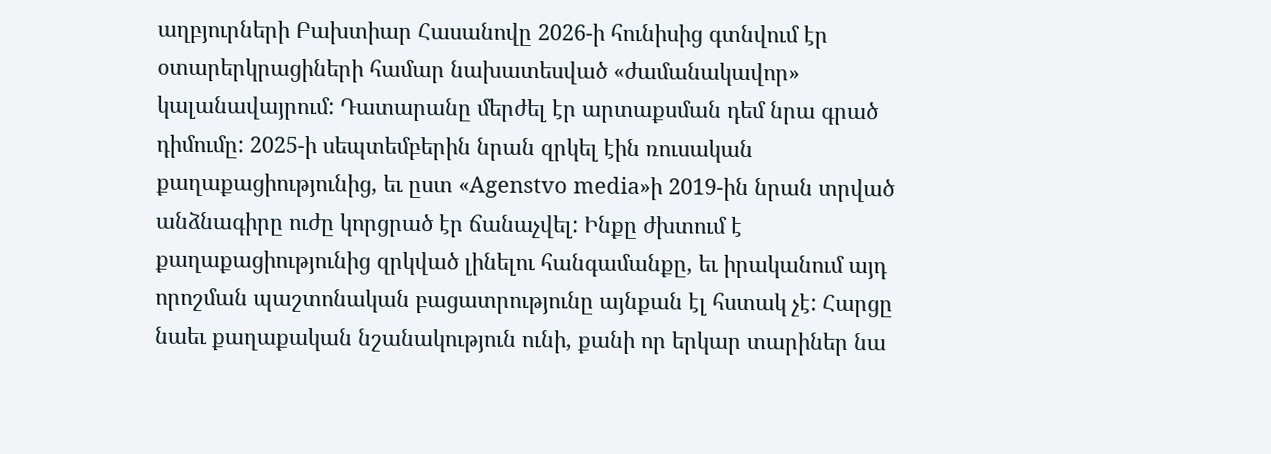աղբյուրների Բախտիար Հասանովը 2026-ի հունիսից գտնվում էր օտարերկրացիների համար նախատեսված «ժամանակավոր» կալանավայրում: Դատարանը մերժել էր արտաքսման դեմ նրա գրած դիմումը: 2025-ի սեպտեմբերին նրան զրկել էին ռուսական քաղաքացիությունից, եւ ըստ «Agenstvo media»ի 2019-ին նրան տրված անձնագիրը ուժը կորցրած էր ճանաչվել: Ինքը ժխտում է քաղաքացիությունից զրկված լինելու հանգամանքը, եւ իրականում այդ որոշման պաշտոնական բացատրությունը այնքան էլ հստակ չէ: Հարցը նաեւ քաղաքական նշանակություն ունի, քանի որ երկար տարիներ նա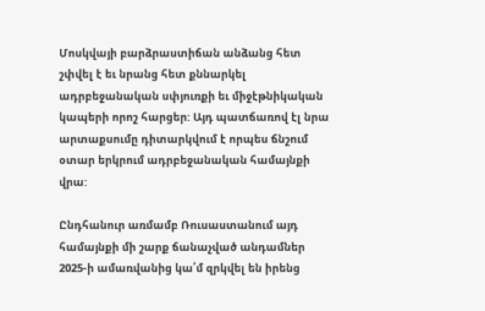Մոսկվայի բարձրաստիճան անձանց հետ շփվել է եւ նրանց հետ քննարկել ադրբեջանական սփյուռքի եւ միջէթնիկական կապերի որոշ հարցեր: Այդ պատճառով էլ նրա արտաքսումը դիտարկվում է որպես ճնշում օտար երկրում ադրբեջանական համայնքի վրա:

Ընդհանուր առմամբ Ռուսաստանում այդ համայնքի մի շարք ճանաչված անդամներ 2025-ի ամառվանից կա՛մ զրկվել են իրենց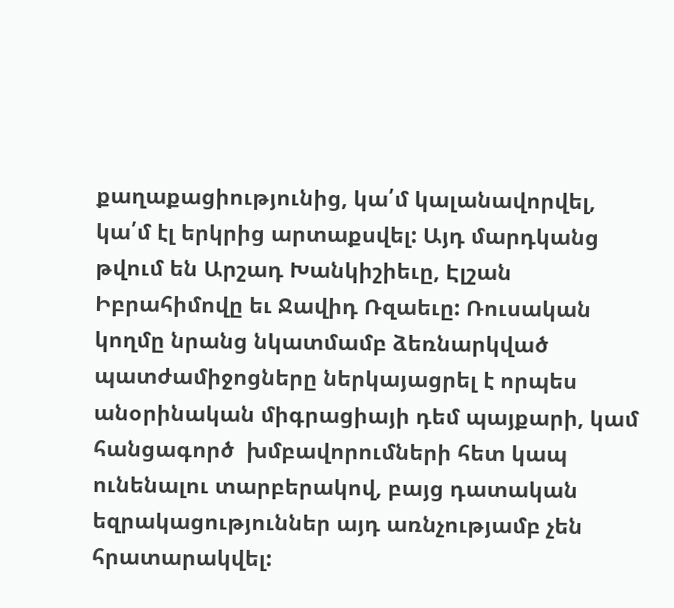քաղաքացիությունից, կա՛մ կալանավորվել, կա՛մ էլ երկրից արտաքսվել: Այդ մարդկանց թվում են Արշադ Խանկիշիեւը, Էլշան Իբրահիմովը եւ Ջավիդ Ռզաեւը: Ռուսական կողմը նրանց նկատմամբ ձեռնարկված պատժամիջոցները ներկայացրել է որպես անօրինական միգրացիայի դեմ պայքարի, կամ հանցագործ  խմբավորումների հետ կապ ունենալու տարբերակով, բայց դատական եզրակացություններ այդ առնչությամբ չեն հրատարակվել: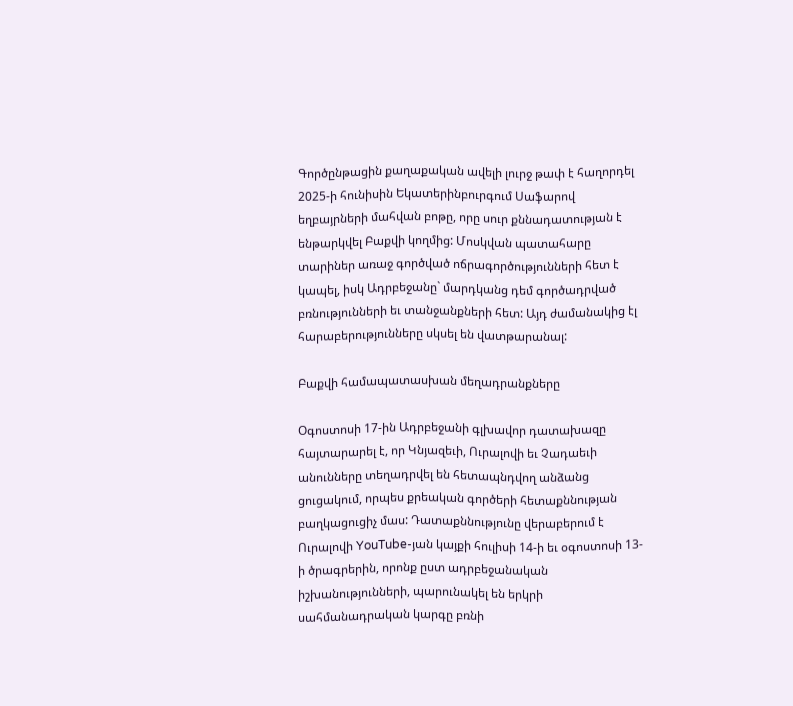Գործընթացին քաղաքական ավելի լուրջ թափ է հաղորդել 2025-ի հունիսին Եկատերինբուրգում Սաֆարով եղբայրների մահվան բոթը, որը սուր քննադատության է ենթարկվել Բաքվի կողմից: Մոսկվան պատահարը տարիներ առաջ գործված ոճրագործությունների հետ է կապել, իսկ Ադրբեջանը` մարդկանց դեմ գործադրված բռնությունների եւ տանջանքների հետ: Այդ ժամանակից էլ հարաբերությունները սկսել են վատթարանալ:

Բաքվի համապատասխան մեղադրանքները

Օգոստոսի 17-ին Ադրբեջանի գլխավոր դատախազը հայտարարել է, որ Կնյազեւի, Ուրալովի եւ Չադաեւի անունները տեղադրվել են հետապնդվող անձանց ցուցակում, որպես քրեական գործերի հետաքննության բաղկացուցիչ մաս: Դատաքննությունը վերաբերում է Ուրալովի YouTube-յան կայքի հուլիսի 14-ի եւ օգոստոսի 13-ի ծրագրերին, որոնք ըստ ադրբեջանական իշխանությունների, պարունակել են երկրի սահմանադրական կարգը բռնի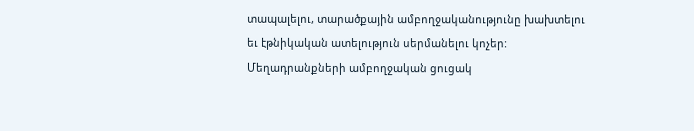տապալելու, տարածքային ամբողջականությունը խախտելու եւ էթնիկական ատելություն սերմանելու կոչեր: Մեղադրանքների ամբողջական ցուցակ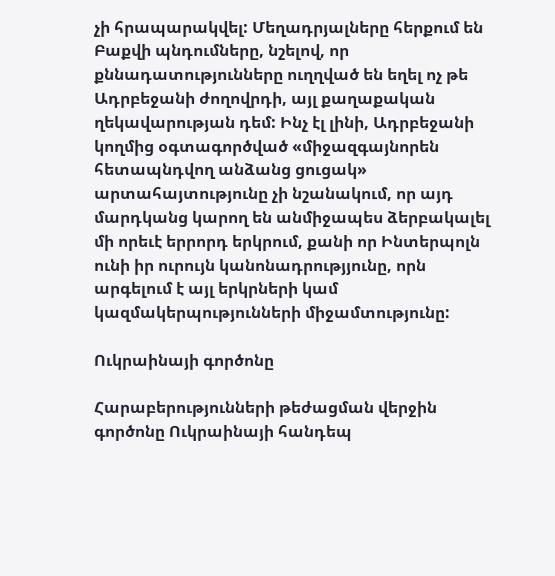չի հրապարակվել: Մեղադրյալները հերքում են Բաքվի պնդումները, նշելով, որ քննադատությունները ուղղված են եղել ոչ թե Ադրբեջանի ժողովրդի, այլ քաղաքական ղեկավարության դեմ: Ինչ էլ լինի, Ադրբեջանի կողմից օգտագործված «միջազգայնորեն հետապնդվող անձանց ցուցակ» արտահայտությունը չի նշանակում, որ այդ մարդկանց կարող են անմիջապես ձերբակալել մի որեւէ երրորդ երկրում, քանի որ Ինտերպոլն ունի իր ուրույն կանոնադրությյունը, որն արգելում է այլ երկրների կամ կազմակերպությունների միջամտությունը:

Ուկրաինայի գործոնը

Հարաբերությունների թեժացման վերջին գործոնը Ուկրաինայի հանդեպ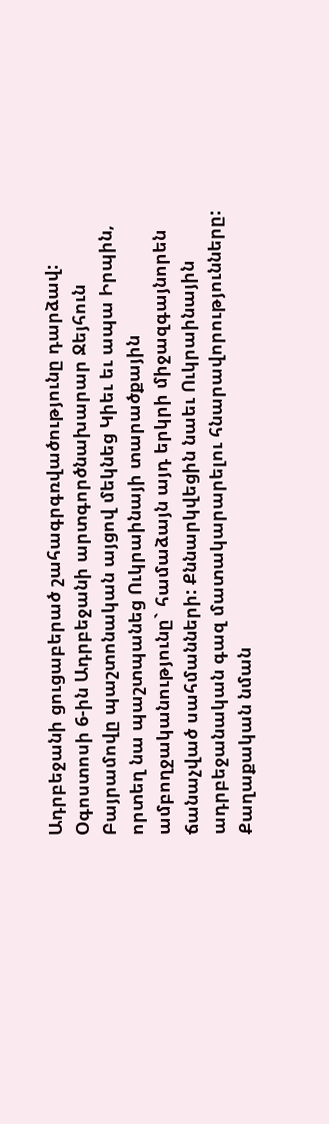Ադրբեջանի ցուցաբերած շահագրգռվածությունը դարձավ: Օգոստոսի 6-ին Ադրբեջանի արտգործնախարար Ջեյհուն Բայրամովը պաշտոնական այցով մեկնեց Կիեւ եւ ապա Իրպին, որտեղ նա պաշտպանեց Ուկրաինայի տարածքային ամբողջականությունը` համաձայն այդ երկրի միջազգայնորեն ճանաչված սահմանների: Քննարկվեցին նաեւ Ուկրաինային ադրբեջանական գազ մատակարարելու հնարավորությունները: Քաղաքական նման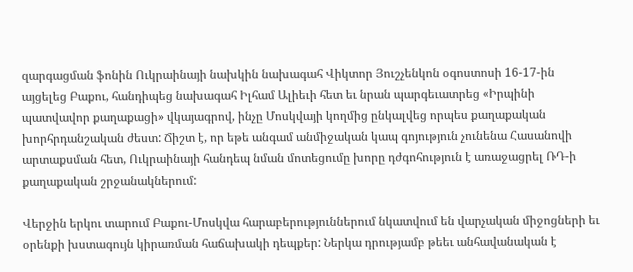զարգացման ֆոնին Ուկրաինայի նախկին նախագահ Վիկտոր Յուշչենկոն օգոստոսի 16-17-ին այցելեց Բաքու, հանդիպեց նախագահ Իլհամ Ալիեւի հետ եւ նրան պարգեւատրեց «Իրպինի պատվավոր քաղաքացի» վկայագրով, ինչը Մոսկվայի կողմից ընկալվեց որպես քաղաքական խորհրդանշական ժեստ: Ճիշտ է, որ եթե անգամ անմիջական կապ գոյություն չունենա Հասանովի արտաքսման հետ, Ուկրաինայի հանդեպ նման մոտեցումը խորը դժգոհություն է առաջացրել ՌԴ-ի քաղաքական շրջանակներում:

Վերջին երկու տարում Բաքու-Մոսկվա հարաբերություններում նկատվում են վարչական միջոցների եւ օրենքի խստագույն կիրառման հաճախակի դեպքեր: Ներկա դրությամբ թեեւ անհավանական է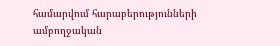համարվում հարաբերությունների ամբողջական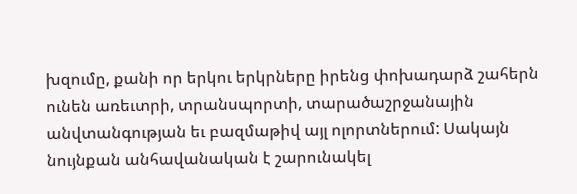խզումը, քանի որ երկու երկրները իրենց փոխադարձ շահերն ունեն առեւտրի, տրանսպորտի, տարածաշրջանային անվտանգության եւ բազմաթիվ այլ ոլորտներում: Սակայն նույնքան անհավանական է շարունակել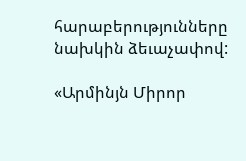հարաբերությունները նախկին ձեւաչափով:

«Արմինյն Միրոր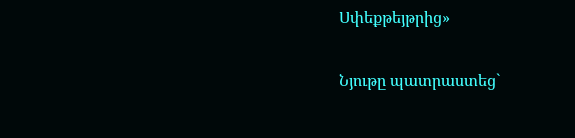Սփեքթեյթրից»

Նյութը պատրաստեց`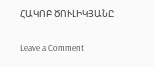ՀԱԿՈԲ ԾՈՒԼԻԿՅԱՆԸ

Leave a Comment